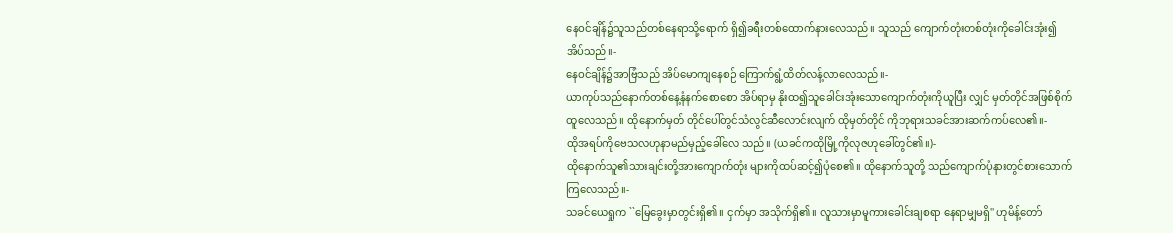နေဝင်ချိန်၌သူသည်တစ်နေရာသို့ရောက် ရှိ၍ခရီးတစ်ထောက်နားလေသည်။ သူသည် ကျောက်တုံးတစ်တုံးကိုခေါင်းအုံး၍အိပ်သည်။-
နေဝင်ချိန်၌အာဗြံသည် အိပ်မောကျနေစဉ် ကြောက်ရွံ့ထိတ်လန့်လာလေသည်။-
ယာကုပ်သည်နောက်တစ်နေ့နံနက်စောစော အိပ်ရာမှ နိုးထ၍သူခေါင်းအုံးသောကျောက်တုံးကိုယူပြီး လျှင် မှတ်တိုင်အဖြစ်စိုက်ထူလေသည်။ ထိုနောက်မှတ် တိုင်ပေါ်တွင်သံလွင်ဆီလောင်းလျက် ထိုမှတ်တိုင် ကိုဘုရားသခင်အားဆက်ကပ်လေ၏။-
ထိုအရပ်ကိုဗေသလဟုနာမည်မှည့်ခေါ်လေ သည်။ (ယခင်ကထိုမြို့ကိုလုဇဟုခေါ်တွင်၏။)-
ထိုနောက်သူ၏သားချင်းတို့အားကျောက်တုံး များကိုထပ်ဆင့်၍ပုံစေ၏။ ထိုနောက်သူတို့ သည်ကျောက်ပုံနားတွင်စားသောက်ကြလေသည်။-
သခင်ယေရှုက ``မြေခွေးမှာတွင်းရှိ၏။ ငှက်မှာ အသိုက်ရှိ၏။ လူသားမှာမူကားခေါင်းချစရာ နေရာမျှမရှိ'' ဟုမိန့်တော်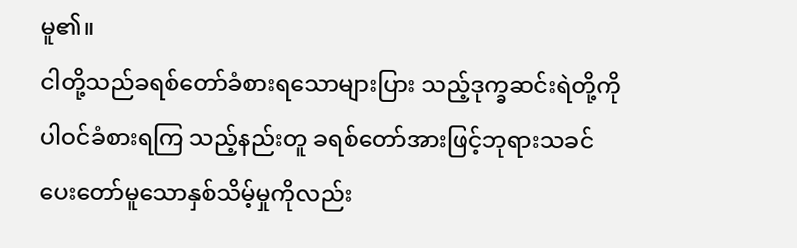မူ၏။
ငါတို့သည်ခရစ်တော်ခံစားရသောများပြား သည့်ဒုက္ခဆင်းရဲတို့ကိုပါဝင်ခံစားရကြ သည့်နည်းတူ ခရစ်တော်အားဖြင့်ဘုရားသခင် ပေးတော်မူသောနှစ်သိမ့်မှုကိုလည်း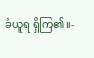ခံယူရ ရှိကြ၏။-